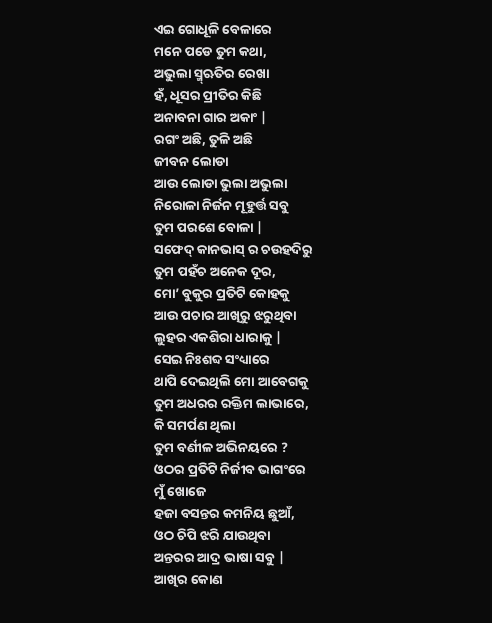ଏଇ ଗୋଧୂଳି ବେଳାରେ
ମନେ ପଡେ ତୁମ କଥା,
ଅଭୁଲା ସ୍ମ୍ଋତିର ରେଖା
ହଁ, ଧୂସର ପ୍ରୀତିର କିଛି
ଅନାବନା ଗାର ଅକାଂ |
ରଗଂ ଅଛି, ତୁଳି ଅଛି
ଜୀବନ ଲୋଡା
ଆଉ ଲୋଡା ଭୁଲା ଅଭୁଲା
ନିରୋଳା ନିର୍ଜନ ମୂହୁର୍ତ୍ତ ସବୁ
ତୁମ ପରଶେ ବୋଳା |
ସଫେଦ୍ କାନଭାସ୍ ର ଚଉହଦିରୁ
ତୁମ ପହଁଚ ଅନେକ ଦୂର,
ମୋ’ ବୁକୁର ପ୍ରତିଟି କୋହକୁ
ଆଉ ପଚାର ଆଖିରୁ ଝରୁଥିବା
ଲୁହର ଏକଶିରା ଧାରାକୁ |
ସେଇ ନିଃଶବ୍ଦ ସଂଧ୍ୟାରେ
ଥାପି ଦେଇଥିଲି ମୋ ଆବେଗକୁ
ତୁମ ଅଧରର ରକ୍ତିମ ଲାଭାରେ,
କି ସମର୍ପଣ ଥିଲା
ତୁମ ବର୍ଣୀଳ ଅଭିନୟରେ ?
ଓଠର ପ୍ରତିଟି ନିର୍ଜୀବ ଭାଗଂରେ
ମୁଁ ଖୋଜେ
ହଜା ବସନ୍ତର କମନିୟ ଛୁଆଁ,
ଓଠ ଚିପି ଝରି ଯାଉଥିବା
ଅନ୍ତରର ଆଦ୍ର ଭାଷା ସବୁ |
ଆଖିର କୋଣ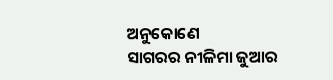ଅନୁକୋଣେ
ସାଗରର ନୀଳିମା ଜୁଆର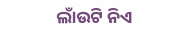ଲାଁଉଟି ନିଏ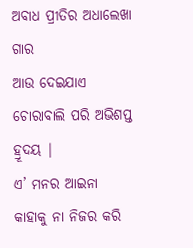ଅବାଧ ପ୍ରୀତିର ଅଧାଲେଖା ଗାର
ଆଉ ଦେଇଯାଏ
ଚୋରାବାଲି ପରି ଅଭିଶପ୍ତ ହ୍ରୂଦୟ |
ଏ’ ମନର ଆଇନା
କାହାକୁ ନା ନିଜର କରି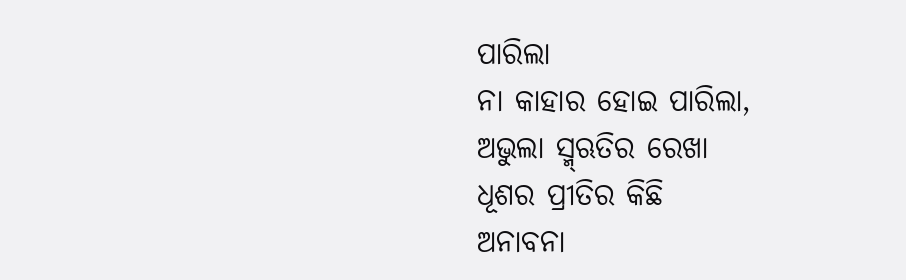ପାରିଲା
ନା କାହାର ହୋଇ ପାରିଲା,
ଅଭୁଲା ସ୍ମ୍ଋତିର ରେଖା
ଧୂଶର ପ୍ରୀତିର କିଛି
ଅନାବନା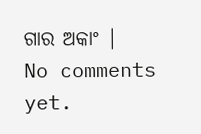ଗାର ଅକାଂ |
No comments yet.